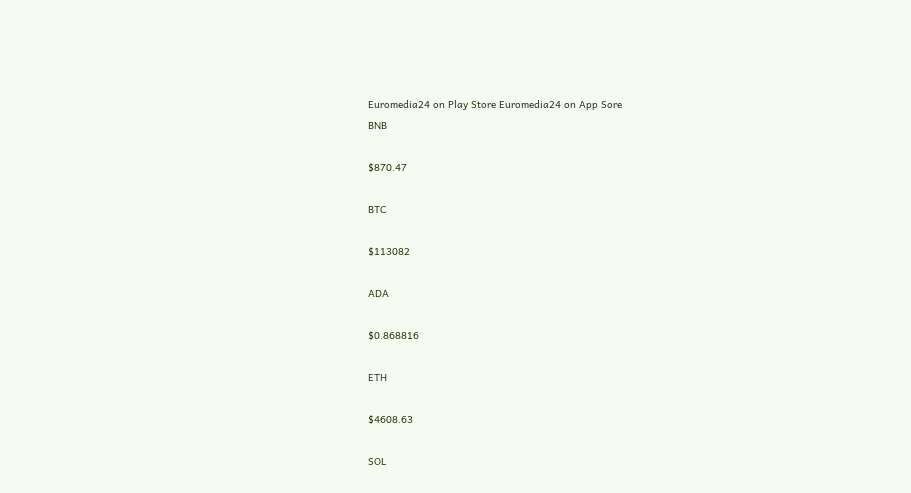Euromedia24 on Play Store Euromedia24 on App Sore
BNB

$870.47

BTC

$113082

ADA

$0.868816

ETH

$4608.63

SOL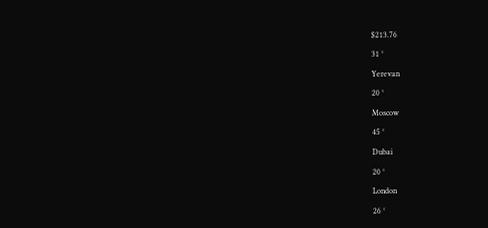$213.76

31 °

Yerevan

20 °

Moscow

45 °

Dubai

20 °

London

26 °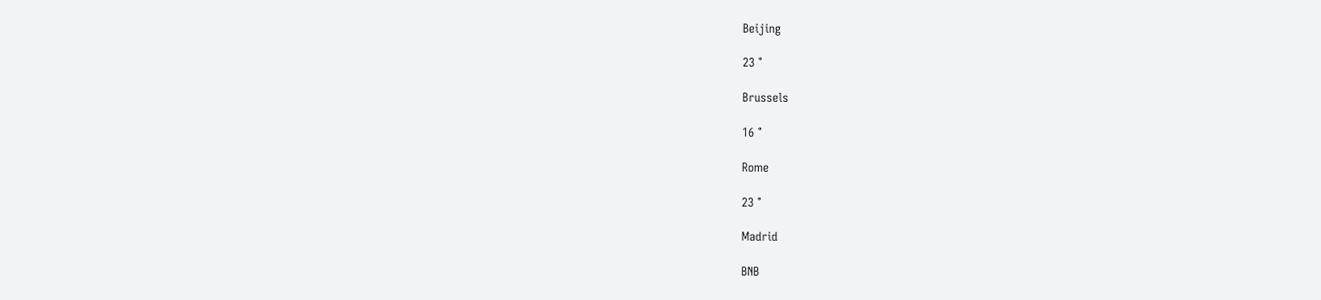Beijing

23 °

Brussels

16 °

Rome

23 °

Madrid

BNB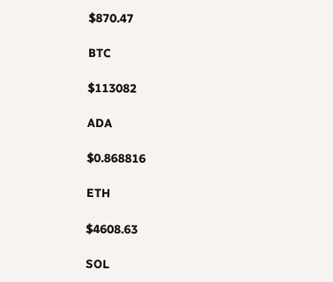$870.47

BTC

$113082

ADA

$0.868816

ETH

$4608.63

SOL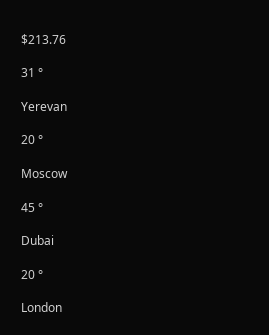$213.76

31 °

Yerevan

20 °

Moscow

45 °

Dubai

20 °

London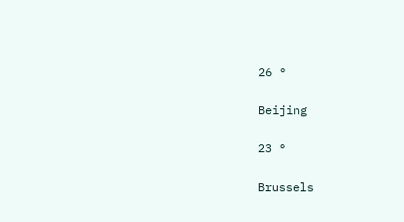26 °

Beijing

23 °

Brussels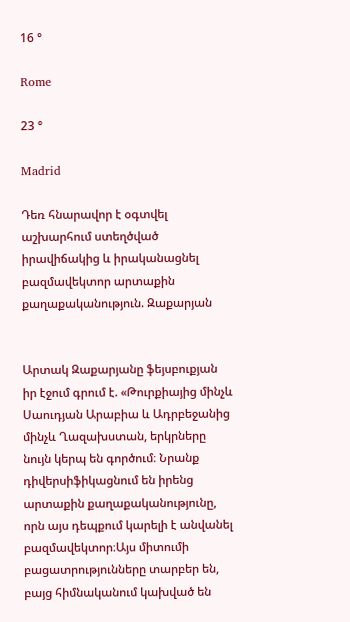16 °

Rome

23 °

Madrid

Դեռ հնարավոր է օգտվել աշխարհում ստեղծված իրավիճակից և իրականացնել բազմավեկտոր արտաքին քաղաքականություն. Զաքարյան


Արտակ Զաքարյանը ֆեյսբուքյան իր էջում գրում է. «Թուրքիայից մինչև Սաուդյան Արաբիա և Ադրբեջանից մինչև Ղազախստան, երկրները նույն կերպ են գործում։ Նրանք դիվերսիֆիկացնում են իրենց արտաքին քաղաքականությունը, որն այս դեպքում կարելի է անվանել բազմավեկտոր։Այս միտումի բացատրությունները տարբեր են, բայց հիմնականում կախված են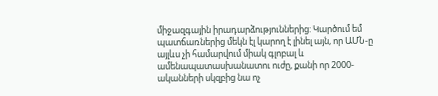միջազգային իրադարձություններից: Կարծում եմ պատճառներից մեկն էլ կարող է լինել այն, որ ԱՄՆ-ը այլևս չի համարվում միակ գլոբալ և ամենապատասխանատու ուժը, քանի որ 2000-ականների սկզբից նա ոչ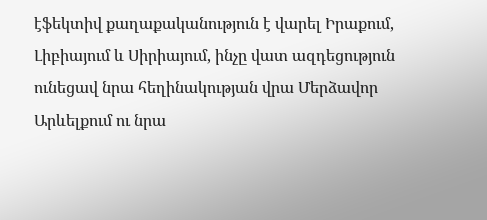էֆեկտիվ քաղաքականություն է վարել Իրաքում, Լիբիայում և Սիրիայում, ինչը վատ ազդեցություն ունեցավ նրա հեղինակության վրա Մերձավոր Արևելքում ու նրա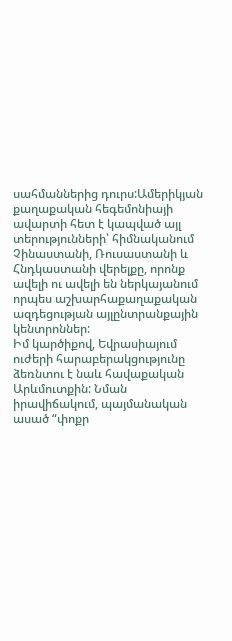սահմաններից դուրս:Ամերիկյան քաղաքական հեգեմոնիայի ավարտի հետ է կապված այլ տերությունների՝ հիմնականում Չինաստանի, Ռուսաստանի և Հնդկաստանի վերելքը, որոնք ավելի ու ավելի են ներկայանում որպես աշխարհաքաղաքական ազդեցության այլընտրանքային կենտրոններ:
Իմ կարծիքով, Եվրասիայում ուժերի հարաբերակցությունը ձեռնտու է նաև հավաքական Արևմուտքին: Նման իրավիճակում, պայմանական ասած “փոքր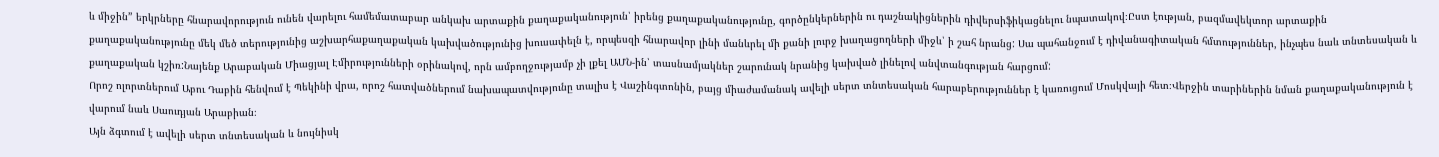և միջին” երկրները հնարավորություն ունեն վարելու համեմատաբար անկախ արտաքին քաղաքականություն՝ իրենց քաղաքականությունը, գործընկերներին ու դաշնակիցներին դիվերսիֆիկացնելու նպատակով։Ըստ էության, բազմավեկտոր արտաքին քաղաքականությունը մեկ մեծ տերությունից աշխարհաքաղաքական կախվածությունից խուսափելն է, որպեսզի հնարավոր լինի մանևրել մի քանի լուրջ խաղացողների միջև՝ ի շահ նրանց: Սա պահանջում է դիվանագիտական հմտություններ, ինչպես նաև տնտեսական և քաղաքական կշիռ:Նայենք Արաբական Միացյալ Էմիրությունների օրինակով, որն ամբողջությամբ չի լքել ԱՄՆ-ին՝ տասնամյակներ շարունակ նրանից կախված լինելով անվտանգության հարցում:
Որոշ ոլորտներում Աբու Դաբին հենվում է Պեկինի վրա, որոշ հատվածներում նախապատվությունը տալիս է Վաշինգտոնին, բայց միաժամանակ ավելի սերտ տնտեսական հարաբերություններ է կառուցում Մոսկվայի հետ։Վերջին տարիներին նման քաղաքականություն է վարում նաև Սաուդյան Արաբիան։
Այն ձգտում է ավելի սերտ տնտեսական և նույնիսկ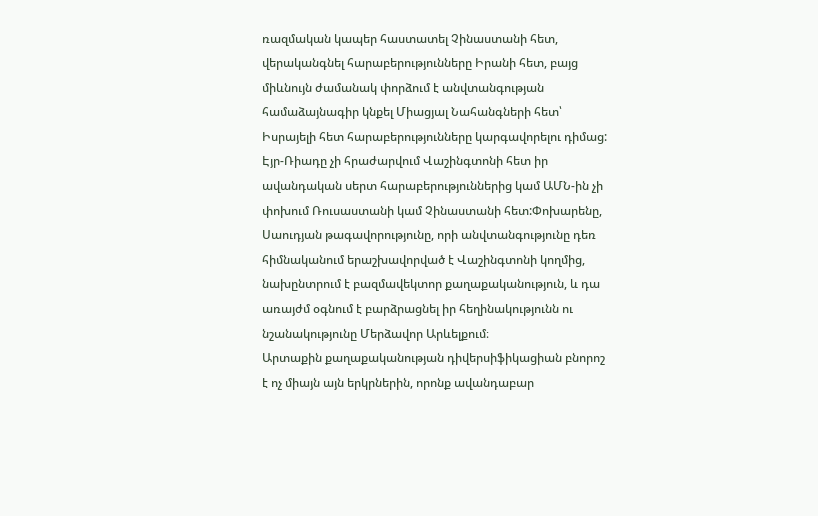ռազմական կապեր հաստատել Չինաստանի հետ, վերականգնել հարաբերությունները Իրանի հետ, բայց միևնույն ժամանակ փորձում է անվտանգության համաձայնագիր կնքել Միացյալ Նահանգների հետ՝ Իսրայելի հետ հարաբերությունները կարգավորելու դիմաց: Էյր-Ռիադը չի հրաժարվում Վաշինգտոնի հետ իր ավանդական սերտ հարաբերություններից կամ ԱՄՆ-ին չի փոխում Ռուսաստանի կամ Չինաստանի հետ:Փոխարենը, Սաուդյան թագավորությունը, որի անվտանգությունը դեռ հիմնականում երաշխավորված է Վաշինգտոնի կողմից, նախընտրում է բազմավեկտոր քաղաքականություն, և դա առայժմ օգնում է բարձրացնել իր հեղինակությունն ու նշանակությունը Մերձավոր Արևելքում։
Արտաքին քաղաքականության դիվերսիֆիկացիան բնորոշ է ոչ միայն այն երկրներին, որոնք ավանդաբար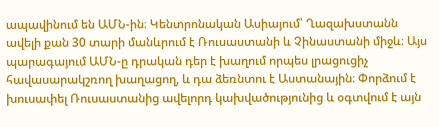ապավինում են ԱՄՆ-ին։ Կենտրոնական Ասիայում՝ Ղազախստանն ավելի քան 30 տարի մանևրում է Ռուսաստանի և Չինաստանի միջև։ Այս պարագայում ԱՄՆ-ը դրական դեր է խաղում որպես լրացուցիչ հավասարակշռող խաղացող, և դա ձեռնտու է Աստանային։ Փորձում է խուսափել Ռուսաստանից ավելորդ կախվածությունից և օգտվում է այն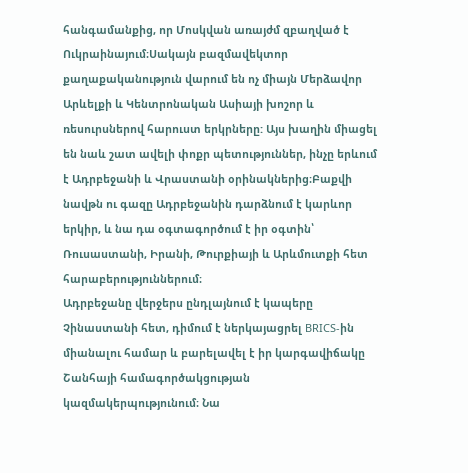հանգամանքից, որ Մոսկվան առայժմ զբաղված է Ուկրաինայում։Սակայն բազմավեկտոր քաղաքականություն վարում են ոչ միայն Մերձավոր Արևելքի և Կենտրոնական Ասիայի խոշոր և ռեսուրսներով հարուստ երկրները: Այս խաղին միացել են նաև շատ ավելի փոքր պետություններ, ինչը երևում է Ադրբեջանի և Վրաստանի օրինակներից։Բաքվի նավթն ու գազը Ադրբեջանին դարձնում է կարևոր երկիր, և նա դա օգտագործում է իր օգտին՝ Ռուսաստանի, Իրանի, Թուրքիայի և Արևմուտքի հետ հարաբերություններում։
Ադրբեջանը վերջերս ընդլայնում է կապերը Չինաստանի հետ, դիմում է ներկայացրել BRICS-ին միանալու համար և բարելավել է իր կարգավիճակը Շանհայի համագործակցության կազմակերպությունում։ Նա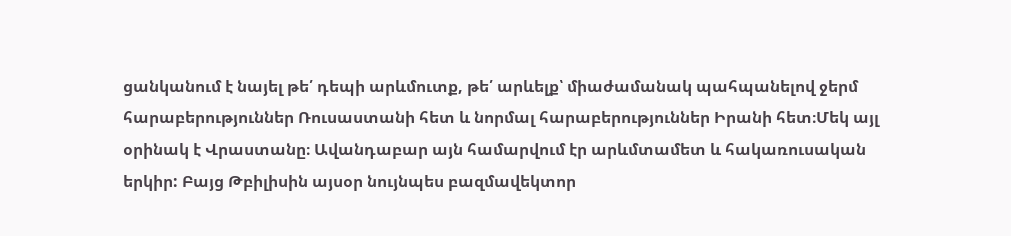ցանկանում է նայել թե՛ դեպի արևմուտք, թե՛ արևելք՝ միաժամանակ պահպանելով ջերմ հարաբերություններ Ռուսաստանի հետ և նորմալ հարաբերություններ Իրանի հետ։Մեկ այլ օրինակ է Վրաստանը։ Ավանդաբար այն համարվում էր արևմտամետ և հակառուսական երկիր: Բայց Թբիլիսին այսօր նույնպես բազմավեկտոր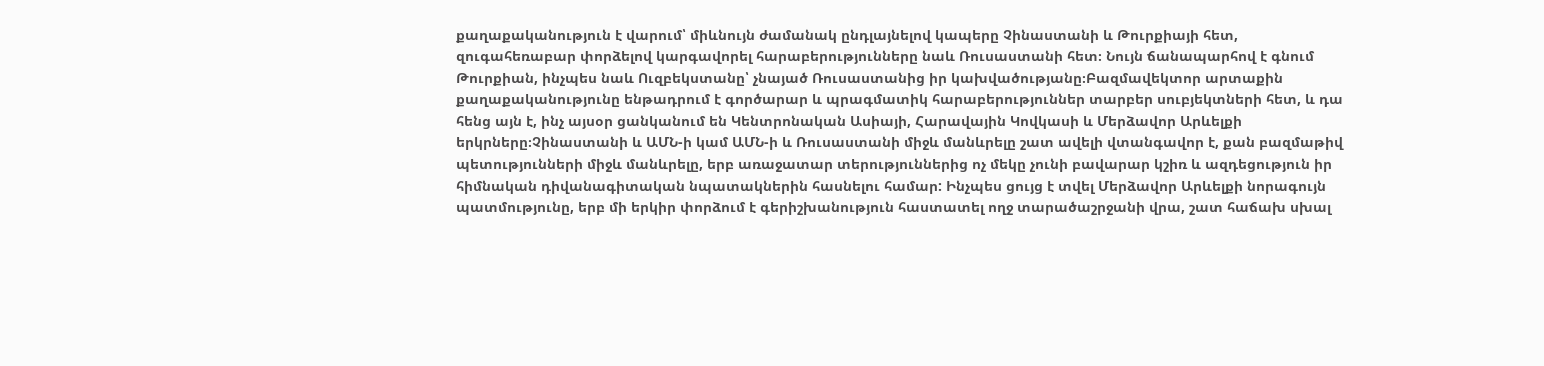քաղաքականություն է վարում՝ միևնույն ժամանակ ընդլայնելով կապերը Չինաստանի և Թուրքիայի հետ, զուգահեռաբար փորձելով կարգավորել հարաբերությունները նաև Ռուսաստանի հետ։ Նույն ճանապարհով է գնում Թուրքիան, ինչպես նաև Ուզբեկստանը՝ չնայած Ռուսաստանից իր կախվածությանը։Բազմավեկտոր արտաքին քաղաքականությունը ենթադրում է գործարար և պրագմատիկ հարաբերություններ տարբեր սուբյեկտների հետ, և դա հենց այն է, ինչ այսօր ցանկանում են Կենտրոնական Ասիայի, Հարավային Կովկասի և Մերձավոր Արևելքի երկրները։Չինաստանի և ԱՄՆ-ի կամ ԱՄՆ-ի և Ռուսաստանի միջև մանևրելը շատ ավելի վտանգավոր է, քան բազմաթիվ պետությունների միջև մանևրելը, երբ առաջատար տերություններից ոչ մեկը չունի բավարար կշիռ և ազդեցություն իր հիմնական դիվանագիտական նպատակներին հասնելու համար: Ինչպես ցույց է տվել Մերձավոր Արևելքի նորագույն պատմությունը, երբ մի երկիր փորձում է գերիշխանություն հաստատել ողջ տարածաշրջանի վրա, շատ հաճախ սխալ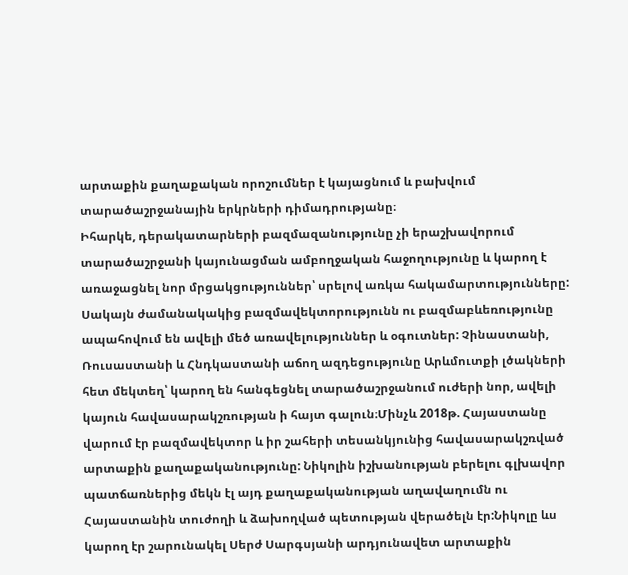արտաքին քաղաքական որոշումներ է կայացնում և բախվում տարածաշրջանային երկրների դիմադրությանը։
Իհարկե, դերակատարների բազմազանությունը չի երաշխավորում տարածաշրջանի կայունացման ամբողջական հաջողությունը և կարող է առաջացնել նոր մրցակցություններ՝ սրելով առկա հակամարտությունները: Սակայն ժամանակակից բազմավեկտորությունն ու բազմաբևեռությունը ապահովում են ավելի մեծ առավելություններ և օգուտներ: Չինաստանի, Ռուսաստանի և Հնդկաստանի աճող ազդեցությունը Արևմուտքի լծակների հետ մեկտեղ՝ կարող են հանգեցնել տարածաշրջանում ուժերի նոր, ավելի կայուն հավասարակշռության ի հայտ գալուն։Մինչև 2018թ. Հայաստանը վարում էր բազմավեկտոր և իր շահերի տեսանկյունից հավասարակշռված արտաքին քաղաքականությունը: Նիկոլին իշխանության բերելու գլխավոր պատճառներից մեկն էլ այդ քաղաքականության աղավաղումն ու Հայաստանին տուժողի և ձախողված պետության վերածելն էր:Նիկոլը ևս կարող էր շարունակել Սերժ Սարգսյանի արդյունավետ արտաքին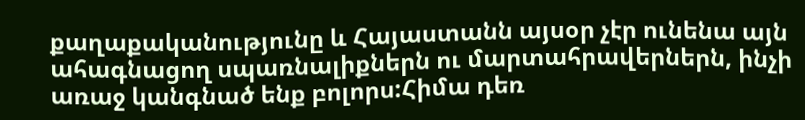քաղաքականությունը և Հայաստանն այսօր չէր ունենա այն ահագնացող սպառնալիքներն ու մարտահրավերներն, ինչի առաջ կանգնած ենք բոլորս:Հիմա դեռ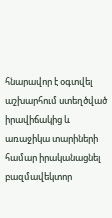հնարավոր է օգտվել աշխարհում ստեղծված իրավիճակից և առաջիկա տարիների համար իրականացնել բազմավեկտոր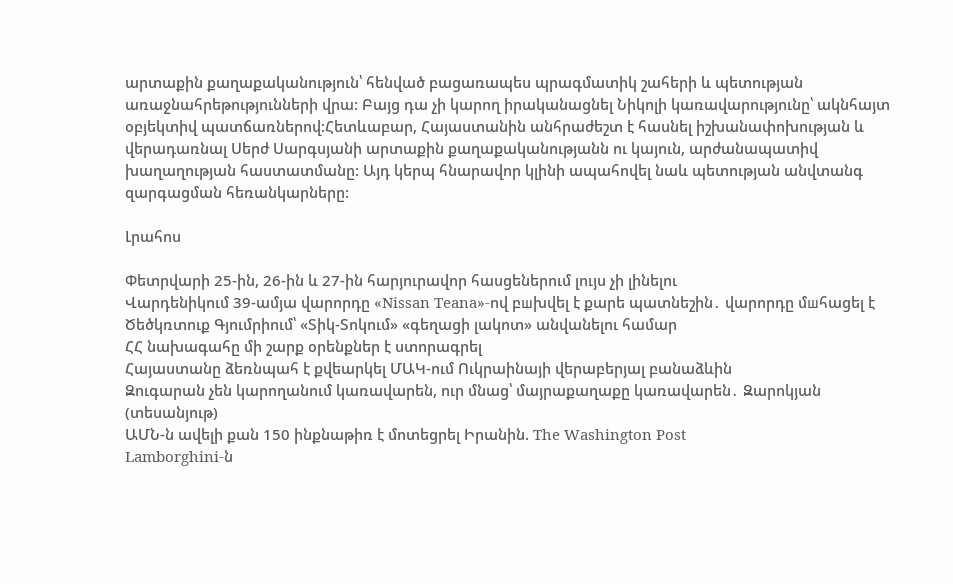արտաքին քաղաքականություն՝ հենված բացառապես պրագմատիկ շահերի և պետության առաջնահրեթությունների վրա: Բայց դա չի կարող իրականացնել Նիկոլի կառավարությունը՝ ակնհայտ օբյեկտիվ պատճառներով:Հետևաբար, Հայաստանին անհրաժեշտ է հասնել իշխանափոխության և վերադառնալ Սերժ Սարգսյանի արտաքին քաղաքականությանն ու կայուն, արժանապատիվ խաղաղության հաստատմանը: Այդ կերպ հնարավոր կլինի ապահովել նաև պետության անվտանգ զարգացման հեռանկարները:

Լրահոս

Փետրվարի 25-ին, 26-ին և 27-ին հարյուրավոր հասցեներում լույս չի լինելու
Վարդենիկում 39-ամյա վարորդը «Nissan Teana»-ով բшխվել է քարե պատնեշին․ վարորդը մшհացել է
Ծեծկռտուք Գյումրիում՝ «Տիկ-Տոկում» «գեղացի լակոտ» անվանելու համար
ՀՀ նախագահը մի շարք օրենքներ է ստորագրել
Հայաստանը ձեռնպահ է քվեարկել ՄԱԿ-ում Ուկրաինայի վերաբերյալ բանաձևին
Զուգարան չեն կարողանում կառավարեն, ուր մնաց՝ մայրաքաղաքը կառավարեն․ Զարոկյան (տեսանյութ)
ԱՄՆ-ն ավելի քան 150 ինքնաթիռ է մոտեցրել Իրանին. The Washington Post
Lamborghini-ն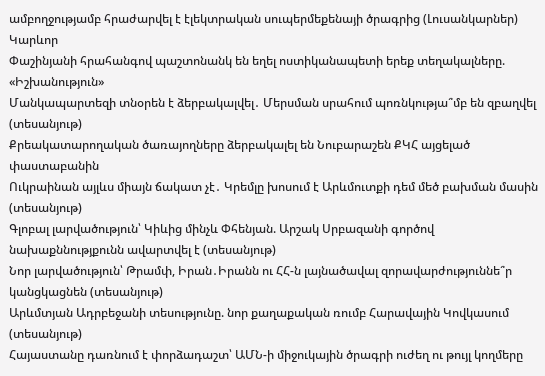ամբողջությամբ հրաժարվել է էլեկտրական սուպերմեքենայի ծրագրից (Լուսանկարներ)
Կարևոր
Փաշինյանի հրահանգով պաշտոնանկ են եղել ոստիկանապետի երեք տեղակալները. «Իշխանություն»
Մանկապարտեզի տնօրեն է ձերբակալվել․ Մերսման սրահում պոռնկությա՞մբ են զբաղվել (տեսանյութ)
Քրեակատարողական ծառայողները ձերբակալել են Նուբարաշեն ՔԿՀ այցելած փաստաբանին
Ուկրաինան այլևս միայն ճակատ չէ․ Կրեմլը խոսում է Արևմուտքի դեմ մեծ բախման մասին (տեսանյութ)
Գլոբալ լարվածություն՝ Կիևից մինչև Փհենյան. Արշակ Սրբազանի գործով նախաքննությքունն ավարտվել է (տեսանյութ)
Նոր լարվածություն՝ Թրամփ, Իրան․Իրանն ու ՀՀ-ն լայնածավալ զորավարժություննե՞ր կանցկացնեն (տեսանյութ)
Արևմտյան Ադրբեջանի տեսությունը. նոր քաղաքական ռումբ Հարավային Կովկասում (տեսանյութ)
Հայաստանը դառնում է փորձադաշտ՝ ԱՄՆ-ի միջուկային ծրագրի ուժեղ ու թույլ կողմերը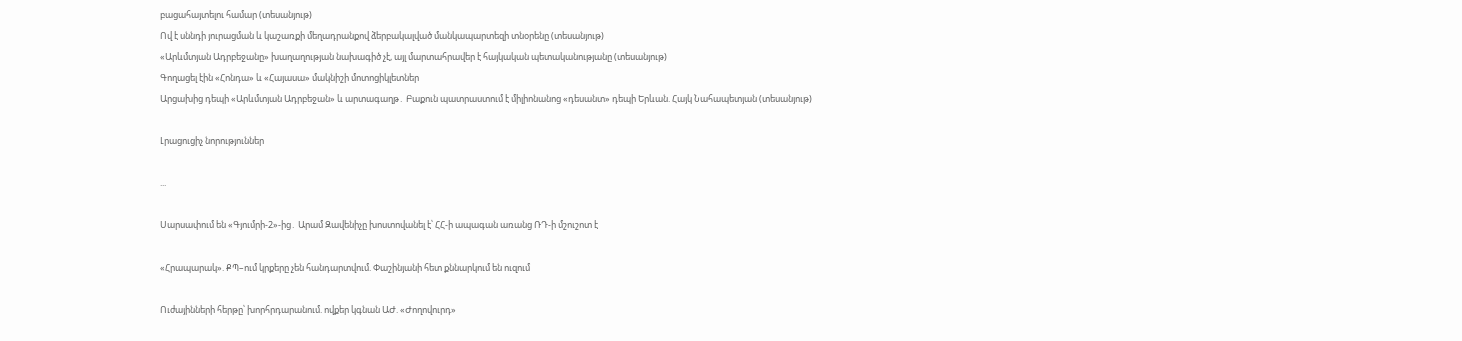բացահայտելու համար (տեսանյութ)
Ով է սննդի յուրացման և կաշառքի մեղադրանքով ձերբակալված մանկապարտեզի տնօրենը (տեսանյութ)
«Արևմտյան Ադրբեջանը» խաղաղության նախագիծ չէ, այլ մարտահրավեր է հայկական պետականությանը (տեսանյութ)
Գողացել էին «Հոնդա» և «Հայասա» մակնիշի մոտոցիկլետներ
Արցախից դեպի «Արևմտյան Ադրբեջան» և արտագաղթ․ Բաքուն պատրաստում է միլիոնանոց «դեսանտ» դեպի Երևան. Հայկ Նահապետյան (տեսանյութ)

Լրացուցիչ նորություններ

...

Սարսափում են «Գյումրի-2»-ից․ Արամ Զավենիչը խոստովանել է՝ ՀՀ-ի ապագան առանց ՌԴ-ի մշուշոտ է

«Հրապարակ». ՔՊ–ում կրքերը չեն հանդարտվում. Փաշինյանի հետ քննարկում են ուզում

Ուժայինների հերթը՝ խորհրդարանում. ովքեր կգնան ԱԺ. «Ժողովուրդ»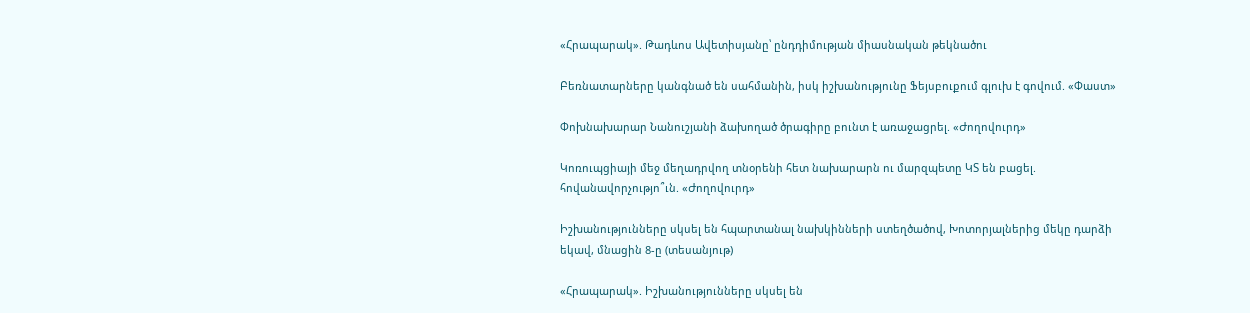«Հրապարակ». Թադևոս Ավետիսյանը՝ ընդդիմության միասնական թեկնածու

Բեռնատարները կանգնած են սահմանին, իսկ իշխանությունը Ֆեյսբուքում գլուխ է գովում. «Փաստ»

Փոխնախարար Նանուշյանի ձախողած ծրագիրը բունտ է առաջացրել. «Ժողովուրդ»

Կոռուպցիայի մեջ մեղադրվող տնօրենի հետ նախարարն ու մարզպետը ԿՏ են բացել. հովանավորչությո՞ւն. «Ժողովուրդ»

Իշխանությունները սկսել են հպարտանալ նախկինների ստեղծածով, Խոտորյալներից մեկը դարձի եկավ, մնացին 8-ը (տեսանյութ)

«Հրապարակ». Իշխանությունները սկսել են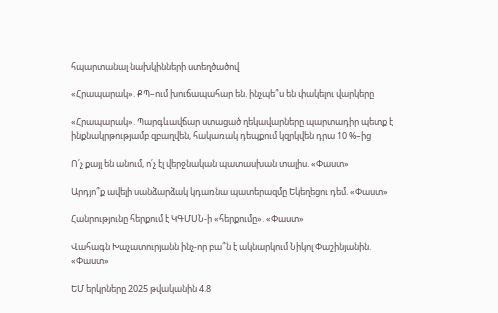հպարտանալ նախկինների ստեղծածով

«Հրապարակ». ՔՊ–ում խուճապահար են. ինչպե՞ս են փակելու վարկերը

«Հրապարակ». Պարգևավճար ստացած ղեկավարները պարտադիր պետք է ինքնակրթությամբ զբաղվեն, հակառակ դեպքում կզրկվեն դրա 10 %–ից

Ո՛չ քայլ են անում, ո՛չ էլ վերջնական պատասխան տալիս. «Փաստ»

Արդյո՞ք ավելի սանձարձակ կդառնա պատերազմը Եկեղեցու դեմ. «Փաստ»

Հանրությունը հերքում է ԿԳՄՍՆ-ի «հերքումը». «Փաստ»

Վահագն Խաչատուրյանն ինչ-որ բա՞ն է ակնարկում Նիկոլ Փաշինյանին. «Փաստ»

ԵՄ երկրները 2025 թվականին 4.8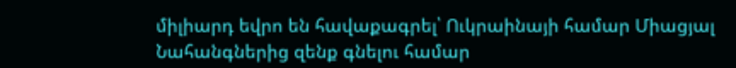միլիարդ եվրո են հավաքագրել՝ Ուկրաինայի համար Միացյալ Նահանգներից զենք գնելու համար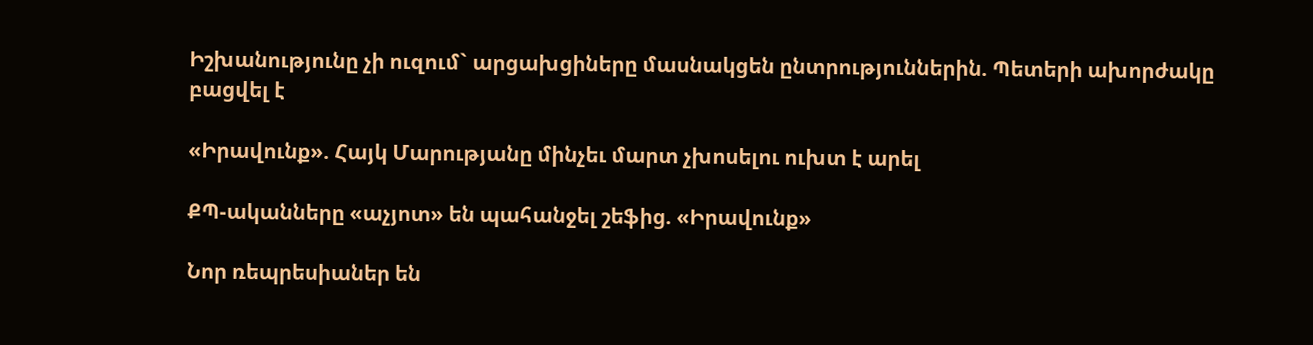Իշխանությունը չի ուզում` արցախցիները մասնակցեն ընտրություններին. Պետերի ախորժակը բացվել է

«Իրավունք». Հայկ Մարությանը մինչեւ մարտ չխոսելու ուխտ է արել

ՔՊ-ականները «աչյոտ» են պահանջել շեֆից. «Իրավունք»

Նոր ռեպրեսիաներ են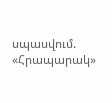սպասվում. «Հրապարակ»